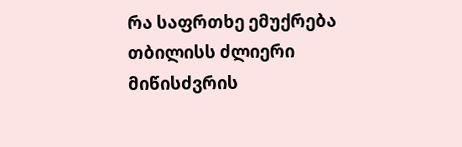რა საფრთხე ემუქრება თბილისს ძლიერი მიწისძვრის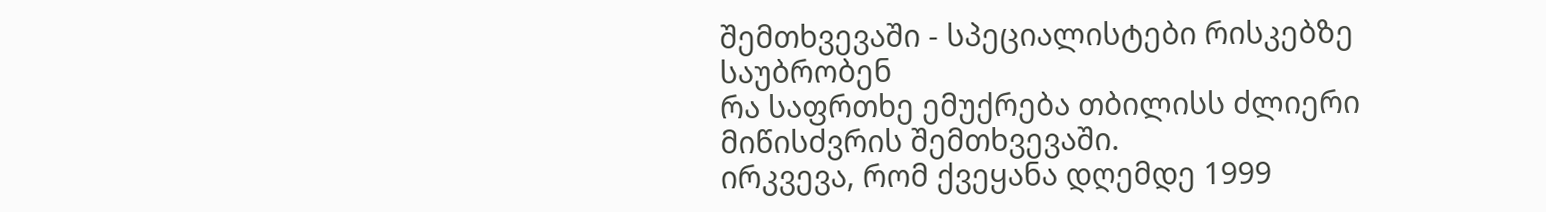შემთხვევაში - სპეციალისტები რისკებზე საუბრობენ
რა საფრთხე ემუქრება თბილისს ძლიერი მიწისძვრის შემთხვევაში.
ირკვევა, რომ ქვეყანა დღემდე 1999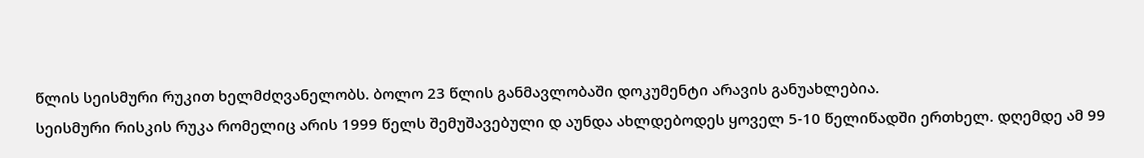წლის სეისმური რუკით ხელმძღვანელობს. ბოლო 23 წლის განმავლობაში დოკუმენტი არავის განუახლებია.
სეისმური რისკის რუკა რომელიც არის 1999 წელს შემუშავებული დ აუნდა ახლდებოდეს ყოველ 5-10 წელიწადში ერთხელ. დღემდე ამ 99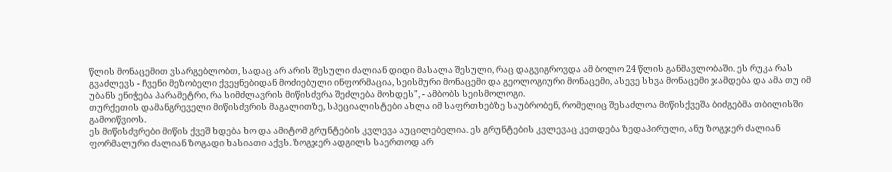წლის მონაცემით ვსარგებლობთ, სადაც არ არის შესული ძალიან დიდი მასალა შესული, რაც დაგვიგროვდა ამ ბოლო 24 წლის განმავლობაში. ეს რუკა რას გვაძლევს - ჩვენი მეზობელი ქვეყნებიდან მოძიებული ინფორმაცია, სეისმური მონაცემი და გეოლოგიური მონაცემი, ასევე სხვა მონაცემი ჯამდება და ამა თუ იმ უბანს ენიჭება პარამეტრი, რა სიმძლავრის მიწისძვრა შეძლება მოხდეს", - ამბობს სეისმოლოგი.
თურქეთის დამანგრეველი მიწისძვრის მაგალითზე, სპეციალისტები ახლა იმ საფრთხებზე საუბრობენ, რომელიც შესაძლოა მიწისქვეშა ბიძგებმა თბილისში გამოიწვიოს.
ეს მიწისძვრები მიწის ქვეშ ხდება ხო და ამიტომ გრუნტების კვლევა აუცილებელია. ეს გრუნტების კვლევაც კეთდება ზედაპირული, ანუ ზოგჯერ ძალიან ფორმალური ძალიან ზოგადი ხასიათი აქვს. ზოგჯერ ადგილს საერთოდ არ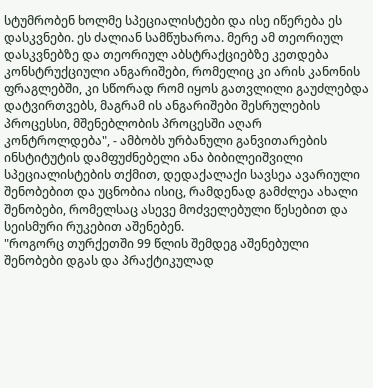სტუმრობენ ხოლმე სპეციალისტები და ისე იწერება ეს დასკვნები. ეს ძალიან სამწუხაროა. მერე ამ თეორიულ დასკვნებზე და თეორიულ აბსტრაქციებზე კეთდება კონსტრუქციული ანგარიშები, რომელიც კი არის კანონის ფრაგლებში, კი სწორად რომ იყოს გათვლილი გაუძლებდა დატვირთვებს, მაგრამ ის ანგარიშები შესრულების პროცესსი, მშენებლობის პროცესში აღარ კონტროლდება", - ამბობს ურბანული განვითარების ინსტიტუტის დამფუძნებელი ანა ბიბილეიშვილი
სპეციალისტების თქმით, დედაქალაქი სავსეა ავარიული შენობებით და უცნობია ისიც, რამდენად გამძლეა ახალი შენობები, რომელსაც ასევე მოძველებული წესებით და სეისმური რუკებით აშენებენ.
"როგორც თურქეთში 99 წლის შემდეგ აშენებული შენობები დგას და პრაქტიკულად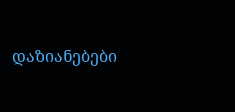დაზიანებები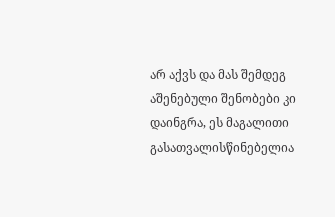არ აქვს და მას შემდეგ აშენებული შენობები კი დაინგრა, ეს მაგალითი გასათვალისწინებელია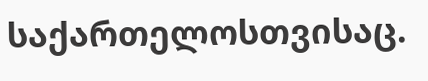საქართელოსთვისაც.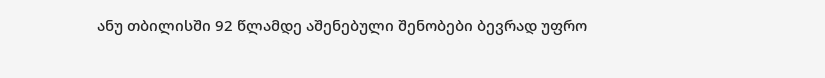ანუ თბილისში 92 წლამდე აშენებული შენობები ბევრად უფრო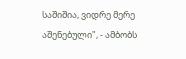საშიშია, ვიდრე მერე აშენებული", - ამბობს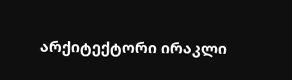არქიტექტორი ირაკლი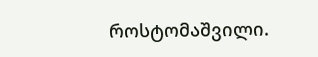როსტომაშვილი.